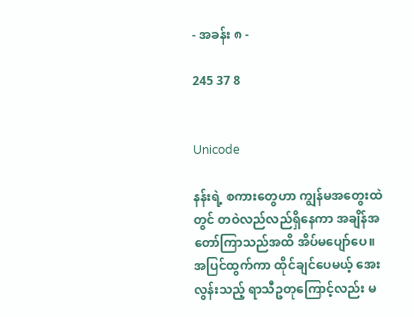- အခန်း ၈ -

245 37 8


Unicode

နန်းရဲ့ စကားတွေဟာ ကျွန်မအတွေးထဲတွင် တဝဲလည်လည်ရှိနေကာ အချိန်အတော်ကြာသည်အထိ အိပ်မပျော်ပေ။ အပြင်ထွက်ကာ ထိုင်ချင်ပေမယ့် အေးလွန်းသည့် ရာသီဥတုကြောင့်လည်း မ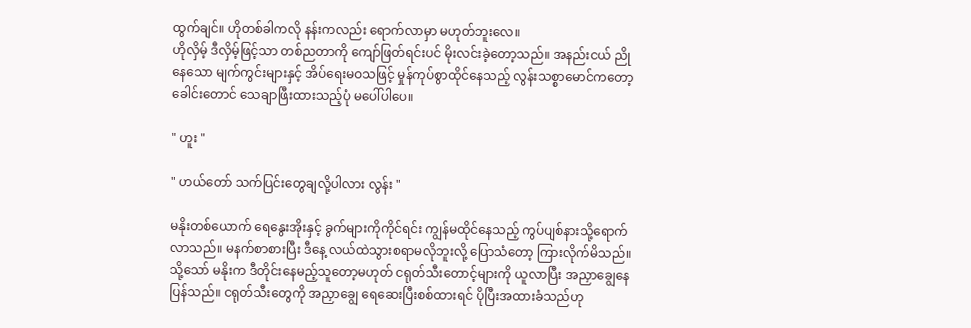ထွက်ချင်။ ဟိုတစ်ခါကလို နန်းကလည်း ရောက်လာမှာ မဟုတ်ဘူးလေ။
ဟိုလှိမ့် ဒီလှိမ့်ဖြင့်သာ တစ်ညတာကို ကျော်ဖြတ်ရင်းပင် မိုးလင်းခဲ့တော့သည်။ အနည်းငယ် ညိုနေသော မျက်ကွင်းများနှင့် အိပ်ရေးမဝသဖြင့် မှုန်ကုပ်စွာထိုင်နေသည့် လွန်းသစ္စာမောင်ကတော့ ခေါင်းတောင် သေချာဖြီးထားသည့်ပုံ မပေါ်ပါပေ။

" ဟူး "

" ဟယ်တော် သက်ပြင်းတွေချလို့ပါလား လွန်း "

မနိုးတစ်ယောက် ရေနွေးအိုးနှင့် ခွက်များကိုကိုင်ရင်း ကျွန်မထိုင်နေသည့် ကွပ်ပျစ်နားသို့ရောက်လာသည်။ မနက်စာစားပြီး ဒီနေ့ လယ်ထဲသွားစရာမလိုဘူးလို့ ပြောသံတော့ ကြားလိုက်မိသည်။ သို့သော် မနိုးက ဒီတိုင်းနေမည့်သူတော့မဟုတ် ငရုတ်သီးတောင့်များကို ယူလာပြီး အညှာချွေနေပြန်သည်။ ငရုတ်သီးတွေကို အညှာချွေ ရေဆေးပြီးစစ်ထားရင် ပိုပြီးအထားခံသည်ဟု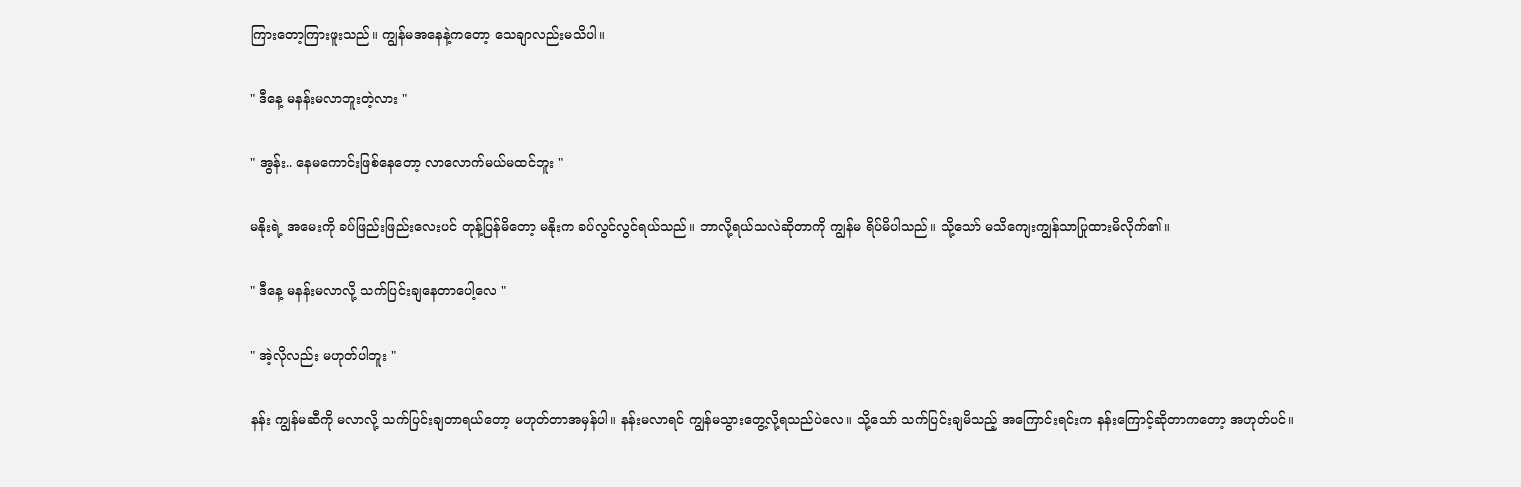ကြားတော့ကြားဖူးသည်။ ကျွန်မအနေနဲ့ကတော့ သေချာလည်းမသိပါ။

" ဒီနေ့ မနန်းမလာဘူးတဲ့လား "

" အွန်း.. နေမကောင်းဖြစ်နေတော့ လာလောက်မယ်မထင်ဘူး "

မနိုးရဲ့ အမေးကို ခပ်ဖြည်းဖြည်းလေးပင် တုန့်ပြန်မိတော့ မနိုးက ခပ်လွင်လွင်ရယ်သည်။ ဘာလို့ရယ်သလဲဆိုတာ‌ကို ကျွန်မ ရိပ်မိပါသည်။ သို့သော် မသိကျေးကျွန်သာပြုထားမိလိုက်၏။

" ဒီနေ့ မနန်းမလာလို့ သက်ပြင်းချနေတာပေါ့လေ "

" အဲ့လိုလည်း မဟုတ်ပါဘူး "

နန်း ကျွန်မဆီကို မလာလို့ သက်ပြင်းချတာရယ်တော့ မဟုတ်တာအမှန်ပါ။ နန်းမလာရင် ကျွန်မသွားတွေ့လို့ရသည်ပဲလေ။ သို့သော် သက်ပြင်းချမိသည့် အကြောင်းရင်းက နန်းကြောင့်ဆိုတာကတော့ အဟုတ်ပင်။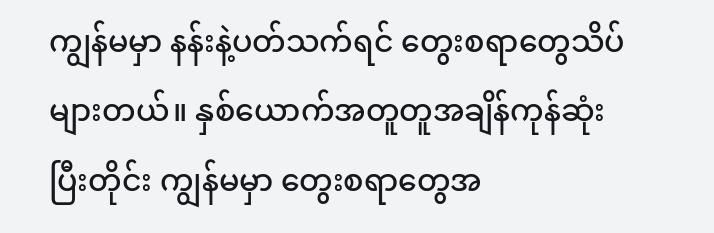ကျွန်မမှာ နန်းနဲ့ပတ်သက်ရင် တွေးစရာတွေသိပ်များတယ်။ နှစ်ယောက်အတူတူအချိန်ကုန်ဆုံးပြီးတိုင်း ကျွန်မမှာ တွေးစရာတွေအ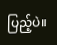ပြည့်ပဲ။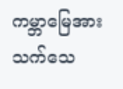ကမ္ဘာမြေအား သက်သေ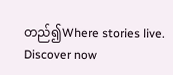တည်၍Where stories live. Discover now